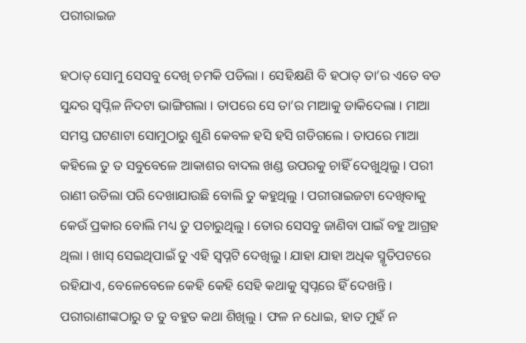ପରୀରାଇଜ

ହଠାତ୍ ସୋମୁ ସେସବୁ ଦେଖି ଚମକି ପଡିଲା । ସେହିକ୍ଷଣି ବି ହଠାତ୍ ତା’ର ଏତେ ବଡ ସୁନ୍ଦର ସ୍ୱପ୍ନିଳ ନିଦଟା ଭାଙ୍ଗିଗଲା । ତାପରେ ସେ ତା’ର ମାଆକୁ ଡାକିଦେଲା । ମାଆ ସମସ୍ତ ଘଟଣାଟା ସୋମୁଠାରୁ ଶୁଣି କେବଳ ହସି ହସି ଗଡିଗଲେ । ତାପରେ ମାଆ କହିଲେ ତୁ ତ ସବୁବେଳେ ଆକାଶର ବାଦଲ ଖଣ୍ଡ ଉପରକୁ ଚାହିଁ ଦେଖୁଥିଲୁ । ପରୀ ରାଣୀ ଉଡିଲା ପରି ଦେଖାଯାଉଛି ବୋଲି ତୁ କହୁଥିଲୁ । ପରୀରାଇଜଟା ଦେଖିବାକୁ କେଉଁ ପ୍ରକାର ବୋଲି ମଧ୍ୟ ତୁ ପଚାରୁଥିଲୁ । ତୋର ସେସବୁ ଜାଣିବା ପାଇଁ ବହୁ ଆଗ୍ରହ ଥିଲା । ଖାସ୍ ସେଇଥିପାଇଁ ତୁ ଏହି ସ୍ୱପ୍ନଟି ଦେଖିଲୁ । ଯାହା ଯାହା ଅଧିକ ସ୍ମୃତିପଟରେ ରହିଯାଏ, ବେଳେବେଳେ କେହି କେହି ସେହି କଥାକୁ ସ୍ୱପ୍ନରେ ହିଁ ଦେଖନ୍ତି । ପରୀରାଣୀଙ୍କଠାରୁ ତ ତୁ ବହୁତ କଥା ଶିଖିଲୁ । ଫଳ ନ ଧୋଇ, ହାତ ମୁହଁ ନ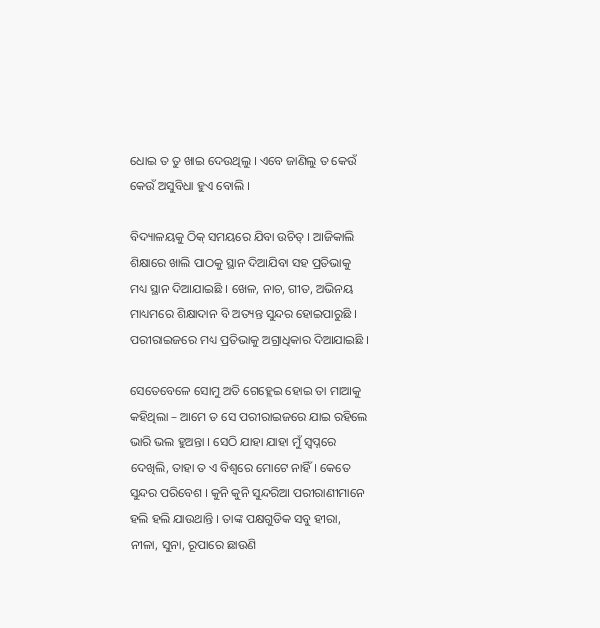ଧୋଇ ତ ତୁ ଖାଇ ଦେଉଥିଲୁ । ଏବେ ଜାଣିଲୁ ତ କେଉଁ କେଉଁ ଅସୁବିଧା ହୁଏ ବୋଲି ।

ବିଦ୍ୟାଳୟକୁ ଠିକ୍ ସମୟରେ ଯିବା ଉଚିତ୍ । ଆଜିକାଲି ଶିକ୍ଷାରେ ଖାଲି ପାଠକୁ ସ୍ଥାନ ଦିଆଯିବା ସହ ପ୍ରତିଭାକୁ ମଧ୍ୟ ସ୍ଥାନ ଦିଆଯାଇଛି । ଖେଳ, ନାଚ, ଗୀତ, ଅଭିନୟ ମାଧ୍ୟମରେ ଶିକ୍ଷାଦାନ ବି ଅତ୍ୟନ୍ତ ସୁନ୍ଦର ହୋଇପାରୁଛି । ପରୀରାଇଜରେ ମଧ୍ୟ ପ୍ରତିଭାକୁ ଅଗ୍ରାଧିକାର ଦିଆଯାଇଛି ।

ସେତେବେଳେ ସୋମୁ ଅତି ଗେହ୍ଲେଇ ହୋଇ ତା ମାଆକୁ କହିଥିଲା – ଆମେ ତ ସେ ପରୀରାଇଜରେ ଯାଇ ରହିଲେ ଭାରି ଭଲ ହୁଅନ୍ତା । ସେଠି ଯାହା ଯାହା ମୁଁ ସ୍ୱପ୍ନରେ ଦେଖିଲି, ତାହା ତ ଏ ବିଶ୍ୱରେ ମୋଟେ ନାହିଁ । କେତେ ସୁନ୍ଦର ପରିବେଶ । କୁନି କୁନି ସୁନ୍ଦରିଆ ପରୀରାଣୀମାନେ ହଲି ହଲି ଯାଉଥାନ୍ତି । ତାଙ୍କ ପକ୍ଷଗୁଡିକ ସବୁ ହୀରା, ନୀଳା, ସୁନା, ରୂପାରେ ଛାଉଣି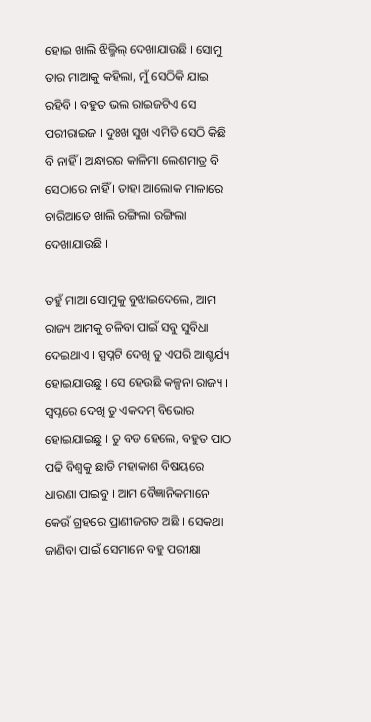ହୋଇ ଖାଲି ଝିଲ୍ମିଲ୍ ଦେଖାଯାଉଛି । ସୋମୁ ତାର ମାଆକୁ କହିଲା, ମୁଁ ସେଠିକି ଯାଇ ରହିବି । ବହୁତ ଭଲ ରାଇଜଟିଏ ସେ ପରୀରାଇଜ । ଦୁଃଖ ସୁଖ ଏମିତି ସେଠି କିଛି ବି ନାହିଁ । ଅନ୍ଧାରର କାଳିମା ଲେଶମାତ୍ର ବି ସେଠାରେ ନାହିଁ । ତାହା ଆଲୋକ ମାଳାରେ ଚାରିଆଡେ ଖାଲି ରଙ୍ଗିଲା ରଙ୍ଗିଲା ଦେଖାଯାଉଛି ।

ତହୁଁ ମାଆ ସୋମୁକୁ ବୁଝାଇଦେଲେ, ଆମ ରାଜ୍ୟ ଆମକୁ ଚଳିବା ପାଇଁ ସବୁ ସୁବିଧା ଦେଇଥାଏ । ସ୍ପପ୍ନଟି ଦେଖି ତୁ ଏପରି ଆଶ୍ଚର୍ଯ୍ୟ ହୋଇଯାଉଛୁ । ସେ ହେଉଛି କଳ୍ପନା ରାଜ୍ୟ । ସ୍ୱପ୍ନରେ ଦେଖି ତୁ ଏକଦମ୍ ବିଭୋର ହୋଇଯାଇଛୁ । ତୁ ବଡ ହେଲେ, ବହୁତ ପାଠ ପଢି ବିଶ୍ୱକୁ ଛାଡି ମହାକାଶ ବିଷୟରେ ଧାରଣା ପାଇବୁ । ଆମ ବୈଜ୍ଞାନିକମାନେ କେଉଁ ଗ୍ରହରେ ପ୍ରାଣୀଜଗତ ଅଛି । ସେକଥା ଜାଣିବା ପାଇଁ ସେମାନେ ବହୁ ପରୀକ୍ଷା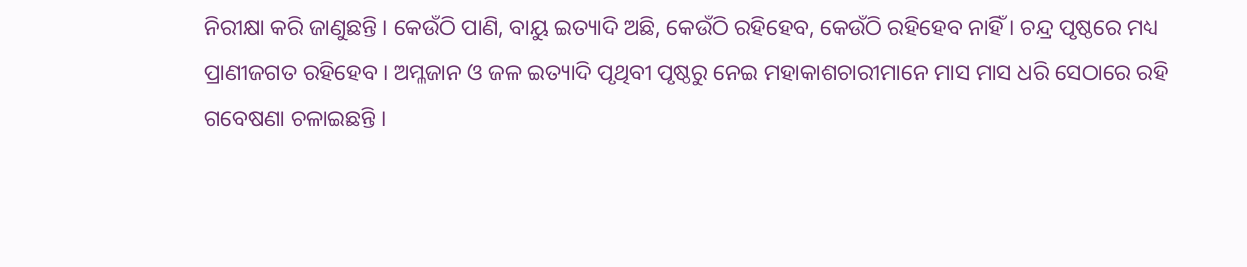ନିରୀକ୍ଷା କରି ଜାଣୁଛନ୍ତି । କେଉଁଠି ପାଣି, ବାୟୁ ଇତ୍ୟାଦି ଅଛି, କେଉଁଠି ରହିହେବ, କେଉଁଠି ରହିହେବ ନାହିଁ । ଚନ୍ଦ୍ର ପୃଷ୍ଠରେ ମଧ୍ୟ ପ୍ରାଣୀଜଗତ ରହିହେବ । ଅମ୍ଳଜାନ ଓ ଜଳ ଇତ୍ୟାଦି ପୃଥିବୀ ପୃଷ୍ଠରୁ ନେଇ ମହାକାଶଚାରୀମାନେ ମାସ ମାସ ଧରି ସେଠାରେ ରହି ଗବେଷଣା ଚଳାଇଛନ୍ତି ।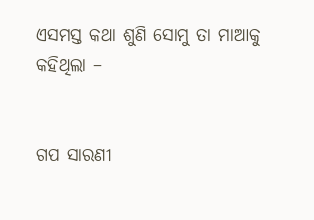ଏସମସ୍ତ କଥା ଶୁଣି ସୋମୁ ତା ମାଆକୁ କହିଥିଲା –


ଗପ ସାରଣୀ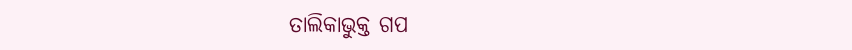ତାଲିକାଭୁକ୍ତ ଗପ